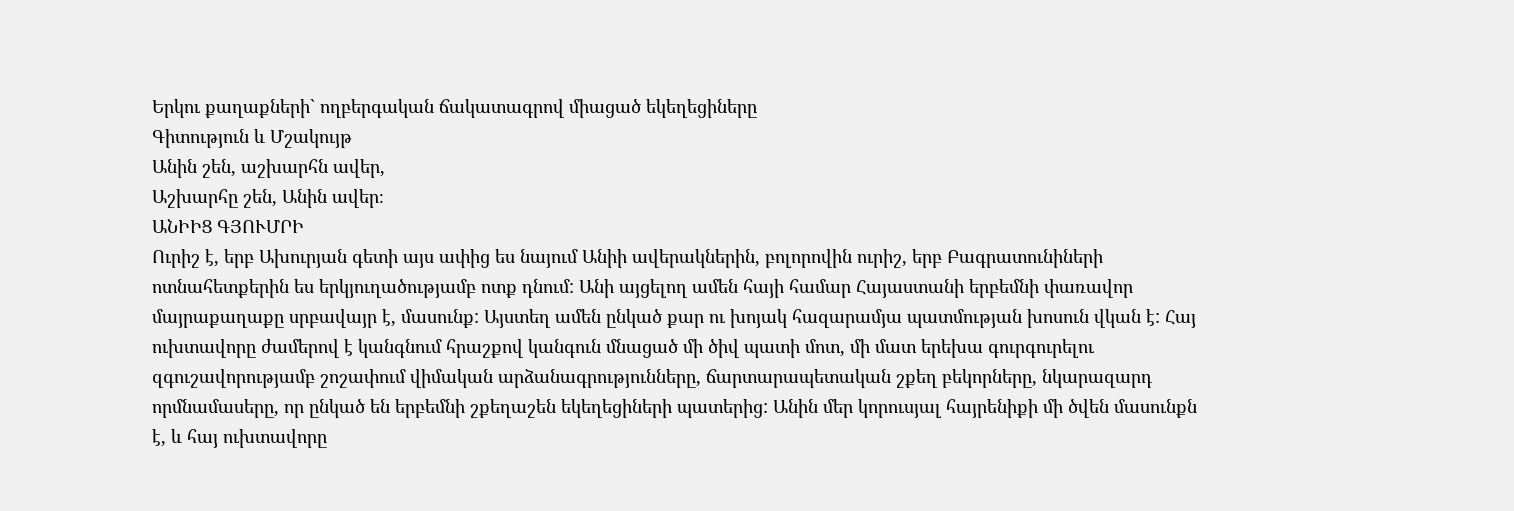Երկու քաղաքների` ողբերգական ճակատագրով միացած եկեղեցիները
Գիտություն և Մշակույթ
Անին շեն, աշխարհն ավեր,
Աշխարհը շեն, Անին ավեր։
ԱՆԻԻՑ ԳՅՈՒՄՐԻ
Ուրիշ է, երբ Ախուրյան գետի այս ափից ես նայում Անիի ավերակներին, բոլորովին ուրիշ, երբ Բագրատունիների ոտնահետքերին ես երկյուղածությամբ ոտք դնում: Անի այցելող ամեն հայի համար Հայաստանի երբեմնի փառավոր մայրաքաղաքը սրբավայր է, մասունք: Այստեղ ամեն ընկած քար ու խոյակ հազարամյա պատմության խոսուն վկան է: Հայ ուխտավորը ժամերով է կանգնում հրաշքով կանգուն մնացած մի ծիվ պատի մոտ, մի մատ երեխա գուրգուրելու զգուշավորությամբ շոշափում վիմական արձանագրությունները, ճարտարապետական շքեղ բեկորները, նկարազարդ որմնամասերը, որ ընկած են երբեմնի շքեղաշեն եկեղեցիների պատերից: Անին մեր կորուսյալ հայրենիքի մի ծվեն մասունքն է, և հայ ուխտավորը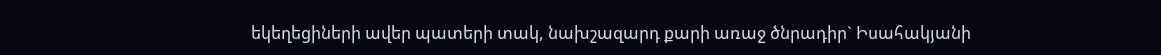եկեղեցիների ավեր պատերի տակ, նախշազարդ քարի առաջ ծնրադիր` Իսահակյանի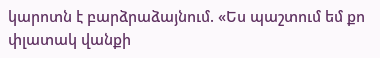կարոտն է բարձրաձայնում. «Ես պաշտում եմ քո փլատակ վանքի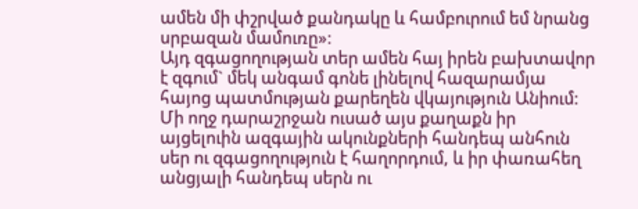ամեն մի փշրված քանդակը և համբուրում եմ նրանց սրբազան մամուռը»:
Այդ զգացողության տեր ամեն հայ իրեն բախտավոր է զգում` մեկ անգամ գոնե լինելով հազարամյա հայոց պատմության քարեղեն վկայություն Անիում: Մի ողջ դարաշրջան ուսած այս քաղաքն իր այցելուին ազգային ակունքների հանդեպ անհուն սեր ու զգացողություն է հաղորդում, և իր փառահեղ անցյալի հանդեպ սերն ու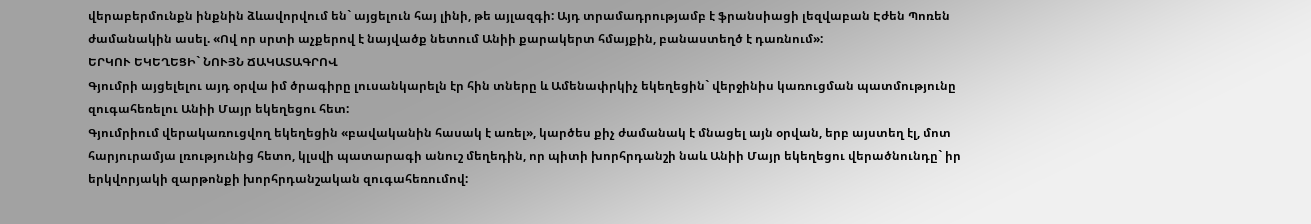վերաբերմունքն ինքնին ձևավորվում են` այցելուն հայ լինի, թե այլազգի: Այդ տրամադրությամբ է ֆրանսիացի լեզվաբան Էժեն Պոռեն ժամանակին ասել. «Ով որ սրտի աչքերով է նայվածք նետում Անիի քարակերտ հմայքին, բանաստեղծ է դառնում»:
ԵՐԿՈՒ ԵԿԵՂԵՑԻ` ՆՈՒՅՆ ՃԱԿԱՏԱԳՐՈՎ
Գյումրի այցելելու այդ օրվա իմ ծրագիրը լուսանկարելն էր հին տները և Ամենափրկիչ եկեղեցին` վերջինիս կառուցման պատմությունը զուգահեռելու Անիի Մայր եկեղեցու հետ:
Գյումրիում վերակառուցվող եկեղեցին «բավականին հասակ է առել», կարծես քիչ ժամանակ է մնացել այն օրվան, երբ այստեղ էլ, մոտ հարյուրամյա լռությունից հետո, կլսվի պատարագի անուշ մեղեդին, որ պիտի խորհրդանշի նաև Անիի Մայր եկեղեցու վերածնունդը` իր երկվորյակի զարթոնքի խորհրդանշական զուգահեռումով: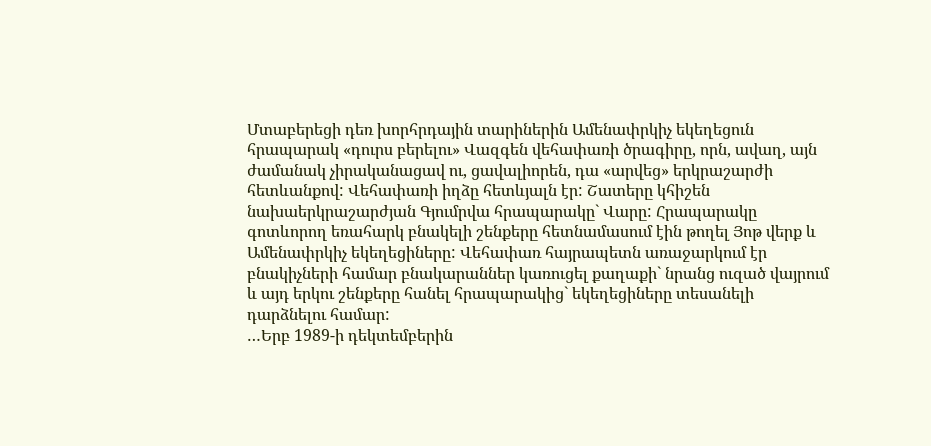Մտաբերեցի դեռ խորհրդային տարիներին Ամենափրկիչ եկեղեցուն հրապարակ «դուրս բերելու» Վազգեն վեհափառի ծրագիրը, որն, ավաղ, այն ժամանակ չիրականացավ ու, ցավալիորեն, դա «արվեց» երկրաշարժի հետևանքով: Վեհափառի իղձը հետևյալն էր: Շատերը կհիշեն նախաերկրաշարժյան Գյումրվա հրապարակը` Վարը: Հրապարակը գոտևորող եռահարկ բնակելի շենքերը հետնամասում էին թողել Յոթ վերք և Ամենափրկիչ եկեղեցիները: Վեհափառ հայրապետն առաջարկում էր բնակիչների համար բնակարաններ կառուցել քաղաքի` նրանց ուզած վայրում և այդ երկու շենքերը հանել հրապարակից` եկեղեցիները տեսանելի դարձնելու համար:
…Երբ 1989-ի դեկտեմբերին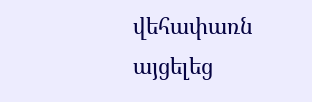վեհափառն այցելեց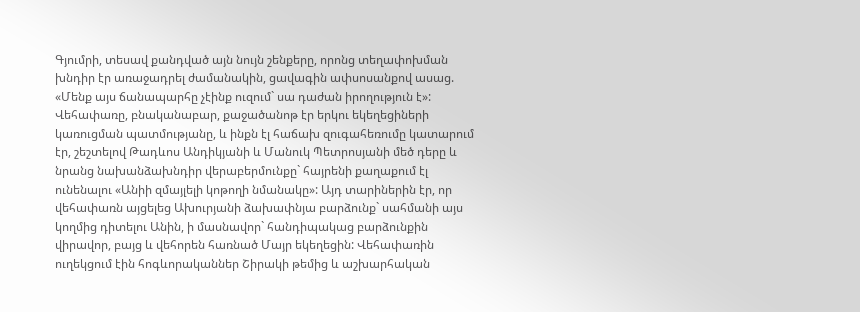Գյումրի, տեսավ քանդված այն նույն շենքերը, որոնց տեղափոխման խնդիր էր առաջադրել ժամանակին, ցավագին ափսոսանքով ասաց. «Մենք այս ճանապարհը չէինք ուզում` սա դաժան իրողություն է»:
Վեհափառը, բնականաբար, քաջածանոթ էր երկու եկեղեցիների կառուցման պատմությանը, և ինքն էլ հաճախ զուգահեռումը կատարում էր, շեշտելով Թադևոս Անդիկյանի և Մանուկ Պետրոսյանի մեծ դերը և նրանց նախանձախնդիր վերաբերմունքը` հայրենի քաղաքում էլ ունենալու «Անիի զմայլելի կոթողի նմանակը»: Այդ տարիներին էր, որ վեհափառն այցելեց Ախուրյանի ձախափնյա բարձունք` սահմանի այս կողմից դիտելու Անին, ի մասնավոր` հանդիպակաց բարձունքին վիրավոր, բայց և վեհորեն հառնած Մայր եկեղեցին: Վեհափառին ուղեկցում էին հոգևորականներ Շիրակի թեմից և աշխարհական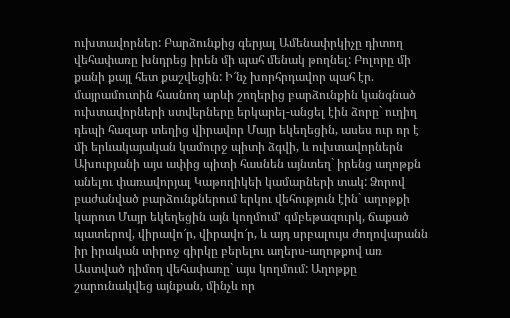ուխտավորներ: Բարձունքից գերյալ Ամենափրկիչը դիտող վեհափառը խնդրեց իրեն մի պահ մենակ թողնել: Բոլորը մի քանի քայլ հետ քաշվեցին: Ի՜նչ խորհրդավոր պահ էր. մայրամուտին հասնող արևի շողերից բարձունքին կանգնած ուխտավորների ստվերները երկարել-անցել էին ձորը` ուղիղ դեպի հազար տեղից վիրավոր Մայր եկեղեցին, ասես ուր որ է մի երևակայական կամուրջ պիտի ձգվի, և ուխտավորներն Ախուրյանի այս ափից պիտի հասնեն այնտեղ` իրենց աղոթքն անելու փառավորյալ Կաթողիկեի կամարների տակ: Ձորով բաժանված բարձունքներում երկու վեհություն էին` աղոթքի կարոտ Մայր եկեղեցին այն կողմում' գմբեթազուրկ, ճաքած պատերով, վիրավո՜ր, վիրավո՜ր, և այդ սրբալույս ժողովարանն իր իրական տիրոջ գիրկը բերելու աղերս-աղոթքով առ Աստված դիմող վեհափառը` այս կողմում: Աղոթքը շարունակվեց այնքան, մինչև որ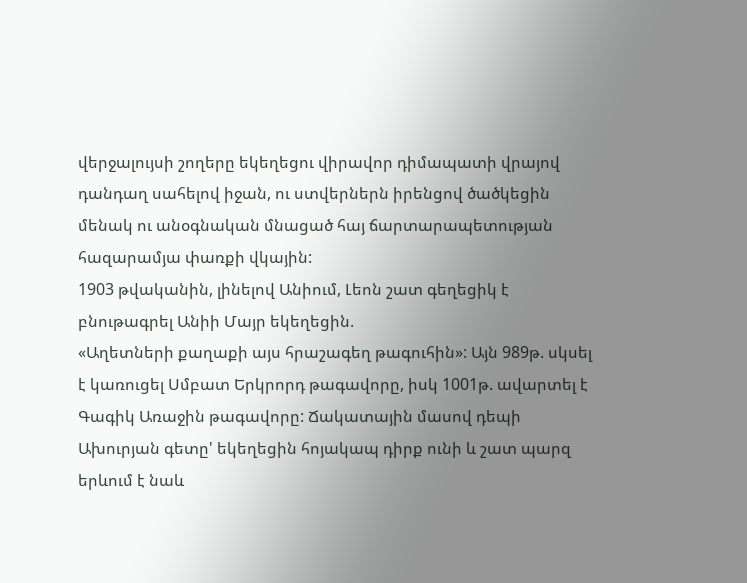վերջալույսի շողերը եկեղեցու վիրավոր դիմապատի վրայով դանդաղ սահելով իջան, ու ստվերներն իրենցով ծածկեցին մենակ ու անօգնական մնացած հայ ճարտարապետության հազարամյա փառքի վկային:
1903 թվականին, լինելով Անիում, Լեոն շատ գեղեցիկ է բնութագրել Անիի Մայր եկեղեցին.
«Աղետների քաղաքի այս հրաշագեղ թագուհին»: Այն 989թ. սկսել է կառուցել Սմբատ Երկրորդ թագավորը, իսկ 1001թ. ավարտել է Գագիկ Առաջին թագավորը: Ճակատային մասով դեպի Ախուրյան գետը' եկեղեցին հոյակապ դիրք ունի և շատ պարզ երևում է նաև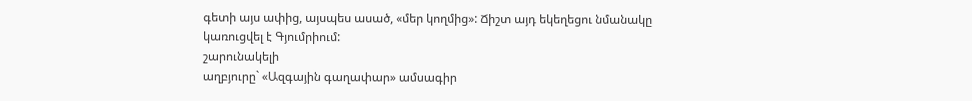գետի այս ափից, այսպես ասած, «մեր կողմից»: Ճիշտ այդ եկեղեցու նմանակը կառուցվել է Գյումրիում:
շարունակելի
աղբյուրը` «Ազգային գաղափար» ամսագիր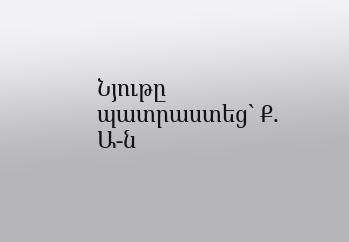Նյութը պատրաստեց` Ք. Ա-ն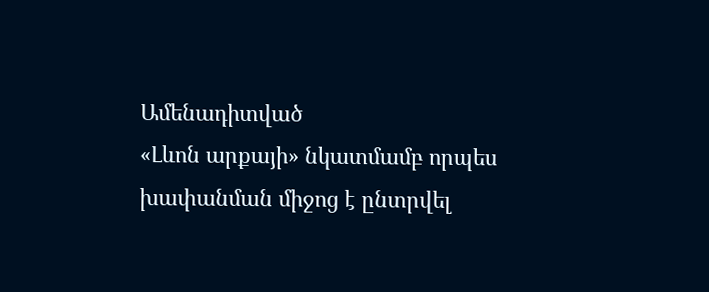Ամենադիտված
«Լևոն արքայի» նկատմամբ որպես խափանման միջոց է ընտրվել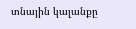տնային կալանքը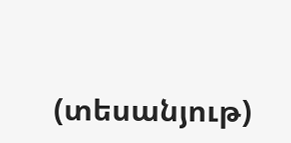(տեսանյութ)